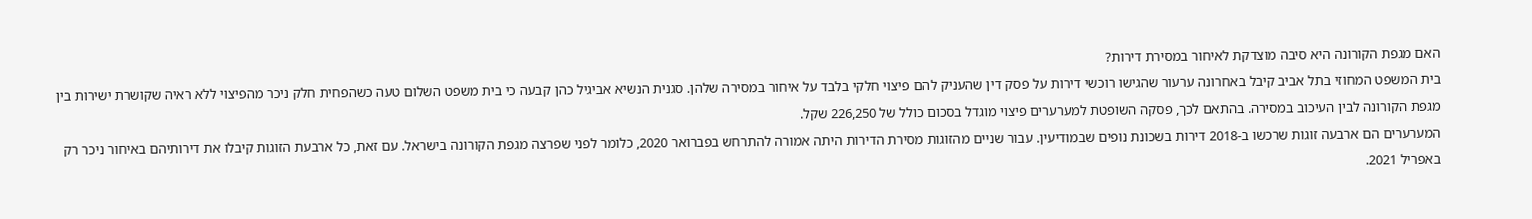האם מגפת הקורונה היא סיבה מוצדקת לאיחור במסירת דירות?
בית המשפט המחוזי בתל אביב קיבל באחרונה ערעור שהגישו רוכשי דירות על פסק דין שהעניק להם פיצוי חלקי בלבד על איחור במסירה שלהן. סגנית הנשיא אביגיל כהן קבעה כי בית משפט השלום טעה כשהפחית חלק ניכר מהפיצוי ללא ראיה שקושרת ישירות בין מגפת הקורונה לבין העיכוב במסירה. בהתאם לכך, פסקה השופטת למערערים פיצוי מוגדל בסכום כולל של 226,250 שקל.
המערערים הם ארבעה זוגות שרכשו ב-2018 דירות בשכונת נופים שבמודיעין. עבור שניים מהזוגות מסירת הדירות היתה אמורה להתרחש בפברואר 2020, כלומר לפני שפרצה מגפת הקורונה בישראל. עם זאת, כל ארבעת הזוגות קיבלו את דירותיהם באיחור ניכר רק באפריל 2021.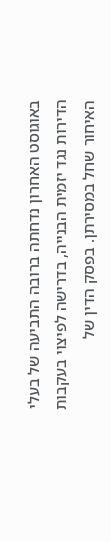באוגוסט האחרון נדחתה ברובה התביעה של בעלי הדירות נגד יזמית הבנייה, בדרישה לפיצוי בעקבות האיחור שחל במסירתן. בפסק הדין של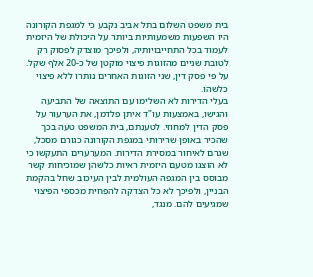בית משפט השלום בתל אביב נקבע כי למגפת הקורונה היו השפעות משמעותיות ביותר על היכולת של היזמית לעמוד בכל התחייבויותיה, ולפיכך מוצדק לפסוק רק לטובת שניים מהזוגות פיצוי מוקטן של כ-20 אלף שקל. על פי פסק דין, שני הזוגות האחרים נותרו ללא פיצוי כלשהו.
בעלי הדירות לא השלימו עם התוצאה של התביעה והגישו, באמצעות עו"ד איתן פלדמן, את הערעור על פסק הדין למחוזי. לטענתם, בית המשפט טעה בכך שהכיר באופן שרירותי במגפת הקורונה כגורם מסכל, שגרם לאיחור במסירת הדירות. המערערים התעקשו כי לא הוצגו מטעם היזמית ראיות כלשהן שמוכיחות קשר מבוסס בין המגפה העולמית לבין העיכוב שחל בהקמת הבניין, ולפיכך לא כל הצדקה להפחית מכספי הפיצוי שמגיעים להם. מנגד,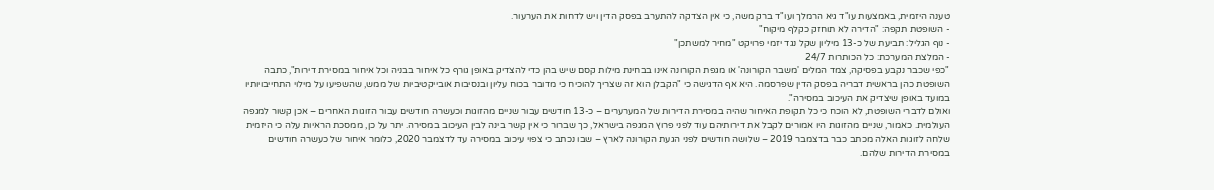טענה היזמית, באמצעות עו"ד גיא הרמלך ועו"ד ברק משה, כי אין הצדקה להתערב בפסק הדין ויש לדחות את הערעור.
- השופטת תקפה: "הדירה לא תוחזק כקלף מיקוח"
- נוף הגליל: תביעת של כ-13 מיליון שקל נגד יזמי פרויקט "מחיר למשתכן"
- המלצת המערכת: כל הכותרות 24/7
"כפי שכבר נקבע בפסיקה, צמד המלים 'משבר הקורונה' או מגפת הקורונה אינו בבחינת מילות קסם שיש בהן כדי להצדיק באופן גורף כל איחור בבניה וכל איחור במסירת דירות", כתבה השופטת כהן בראשית דבריה בפסק הדין שפרסמה. היא אף הדגישה כי "הקבלן הוא זה שצריך להוכיח כי מדובר בכוח עליון ובנסיבות אובייקטיביות של ממש, שהשפיעו על מילוי התחייבויותיו במועד באופן שיצדיק את העיכוב במסירה".
ואולם לדברי השופטת, לא הוכח כי כל תקופת האיחור שהיה במסירת הדירות של המערערים – כ-13 חודשים עבור שניים מהזוגות וכעשרה חודשים עבור הזוגות האחרים – אכן קשור למגפה העולמית. כאמור, שניים מהזוגות היו אמורים לקבל את דירותיהם עוד לפני פרוץ המגפה בישראל, כך שברור כי אין קשר בינה לבין העיכוב במסירה. יתר על כן, ממסכת הראיות עלה כי היזמית שלחה לזוגות האלה מכתב כבר בדצמבר 2019 – שלושה חודשים לפני הגעת הקורונה לארץ – שבו נכתב כי צפוי עיכוב במסירה עד לדצמבר 2020, כלומר איחור של כעשרה חודשים במסירת הדירות שלהם.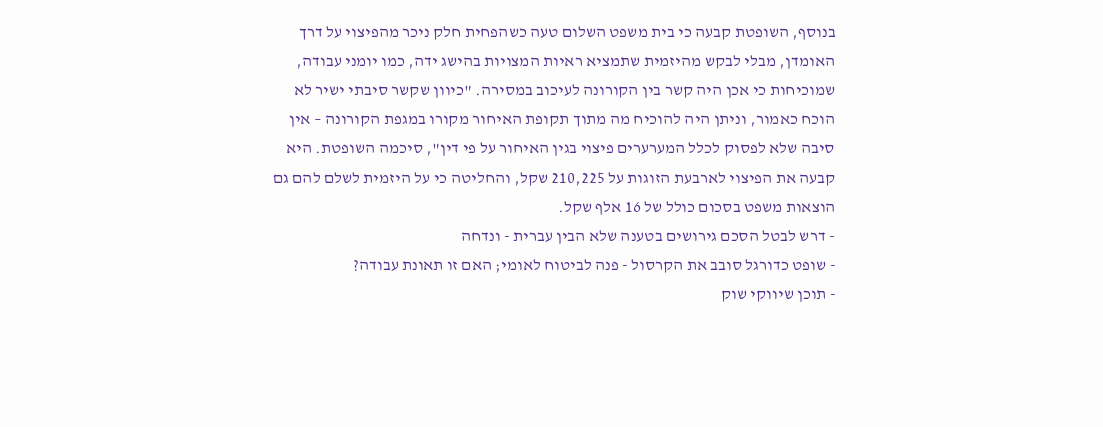בנוסף, השופטת קבעה כי בית משפט השלום טעה כשהפחית חלק ניכר מהפיצוי על דרך האומדן, מבלי לבקש מהיזמית שתמציא ראיות המצויות בהישג ידה, כמו יומני עבודה, שמוכיחות כי אכן היה קשר בין הקורונה לעיכוב במסירה. "כיוון שקשר סיבתי ישיר לא הוכח כאמור, וניתן היה להוכיח מה מתוך תקופת האיחור מקורו במגפת הקורונה – אין סיבה שלא לפסוק לכלל המערערים פיצוי בגין האיחור על פי דין", סיכמה השופטת. היא קבעה את הפיצוי לארבעת הזוגות על 210,225 שקל, והחליטה כי על היזמית לשלם להם גם הוצאות משפט בסכום כולל של 16 אלף שקל.
- דרש לבטל הסכם גירושים בטענה שלא הבין עברית - ונדחה
- שופט כדורגל סובב את הקרסול - פנה לביטוח לאומי; האם זו תאונת עבודה?
- תוכן שיווקי שוק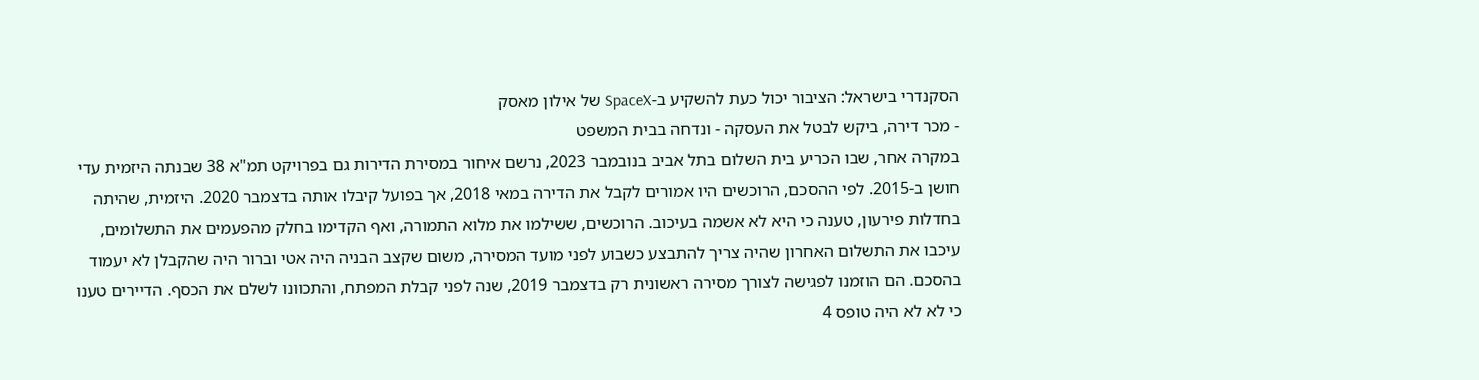הסקנדרי בישראל: הציבור יכול כעת להשקיע ב-SpaceX של אילון מאסק
- מכר דירה, ביקש לבטל את העסקה - ונדחה בבית המשפט
במקרה אחר, שבו הכריע בית השלום בתל אביב בנובמבר 2023, נרשם איחור במסירת הדירות גם בפרויקט תמ"א 38 שבנתה היזמית עדי חושן ב-2015. לפי ההסכם, הרוכשים היו אמורים לקבל את הדירה במאי 2018, אך בפועל קיבלו אותה בדצמבר 2020. היזמית, שהיתה בחדלות פירעון, טענה כי היא לא אשמה בעיכוב. הרוכשים, ששילמו את מלוא התמורה, ואף הקדימו בחלק מהפעמים את התשלומים, עיכבו את התשלום האחרון שהיה צריך להתבצע כשבוע לפני מועד המסירה, משום שקצב הבניה היה אטי וברור היה שהקבלן לא יעמוד בהסכם. הם הוזמנו לפגישה לצורך מסירה ראשונית רק בדצמבר 2019, שנה לפני קבלת המפתח, והתכוונו לשלם את הכסף. הדיירים טענו כי לא לא היה טופס 4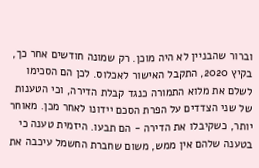וברור שהבניין לא היה מוכן. רק שמונה חודשים אחר כך, בקיץ 2020, התקבל האישור לאכלוס. לכן הם הסכימו לשלם את מלוא התמורה כנגד קבלת הדירה, וכי הטענות של שני הצדדים על הפרת הסכם יידונו לאחר מכן. מאוחר יותר, כשקיבלו את הדירה - הם תבעו. היזמית טענה כי בטענה שלהם אין ממש, משום שחברת החשמל עיכבה את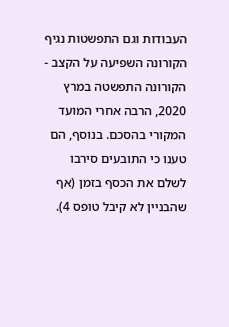העבודות וגם התפשטות נגיף הקורונה השפיעה על הקצב - הקורונה התפשטה במרץ 2020, הרבה אחרי המועד המקורי בהסכם. בנוסף, הם טענו כי התובעים סירבו לשלם את הכסף בזמן (אף שהבניין לא קיבל טופס 4).